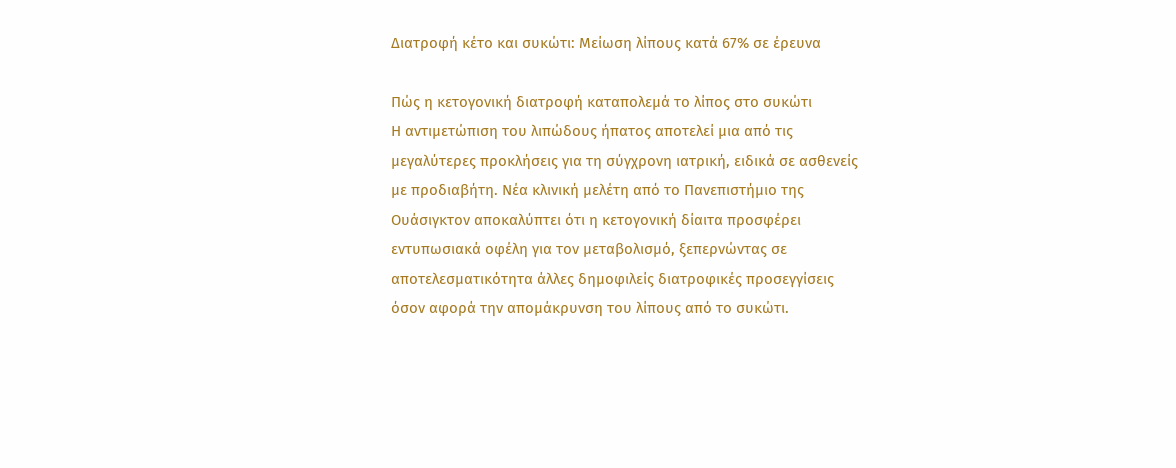Διατροφή κέτο και συκώτι: Μείωση λίπους κατά 67% σε έρευνα

Πώς η κετογονική διατροφή καταπολεμά το λίπος στο συκώτι
Η αντιμετώπιση του λιπώδους ήπατος αποτελεί μια από τις μεγαλύτερες προκλήσεις για τη σύγχρονη ιατρική, ειδικά σε ασθενείς με προδιαβήτη. Νέα κλινική μελέτη από το Πανεπιστήμιο της Ουάσιγκτον αποκαλύπτει ότι η κετογονική δίαιτα προσφέρει εντυπωσιακά οφέλη για τον μεταβολισμό, ξεπερνώντας σε αποτελεσματικότητα άλλες δημοφιλείς διατροφικές προσεγγίσεις όσον αφορά την απομάκρυνση του λίπους από το συκώτι.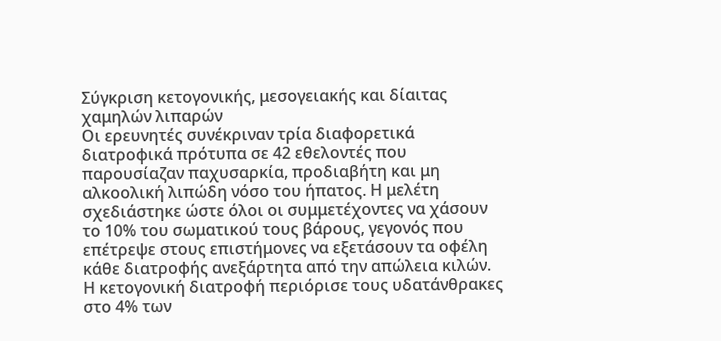Σύγκριση κετογονικής, μεσογειακής και δίαιτας χαμηλών λιπαρών
Οι ερευνητές συνέκριναν τρία διαφορετικά διατροφικά πρότυπα σε 42 εθελοντές που παρουσίαζαν παχυσαρκία, προδιαβήτη και μη αλκοολική λιπώδη νόσο του ήπατος. Η μελέτη σχεδιάστηκε ώστε όλοι οι συμμετέχοντες να χάσουν το 10% του σωματικού τους βάρους, γεγονός που επέτρεψε στους επιστήμονες να εξετάσουν τα οφέλη κάθε διατροφής ανεξάρτητα από την απώλεια κιλών.
Η κετογονική διατροφή περιόρισε τους υδατάνθρακες στο 4% των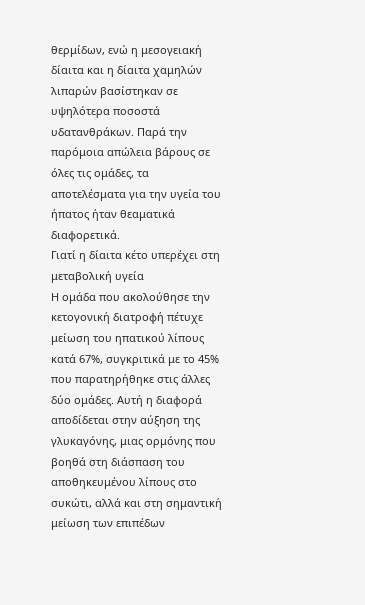θερμίδων, ενώ η μεσογειακή δίαιτα και η δίαιτα χαμηλών λιπαρών βασίστηκαν σε υψηλότερα ποσοστά υδατανθράκων. Παρά την παρόμοια απώλεια βάρους σε όλες τις ομάδες, τα αποτελέσματα για την υγεία του ήπατος ήταν θεαματικά διαφορετικά.
Γιατί η δίαιτα κέτο υπερέχει στη μεταβολική υγεία
Η ομάδα που ακολούθησε την κετογονική διατροφή πέτυχε μείωση του ηπατικού λίπους κατά 67%, συγκριτικά με το 45% που παρατηρήθηκε στις άλλες δύο ομάδες. Αυτή η διαφορά αποδίδεται στην αύξηση της γλυκαγόνης, μιας ορμόνης που βοηθά στη διάσπαση του αποθηκευμένου λίπους στο συκώτι, αλλά και στη σημαντική μείωση των επιπέδων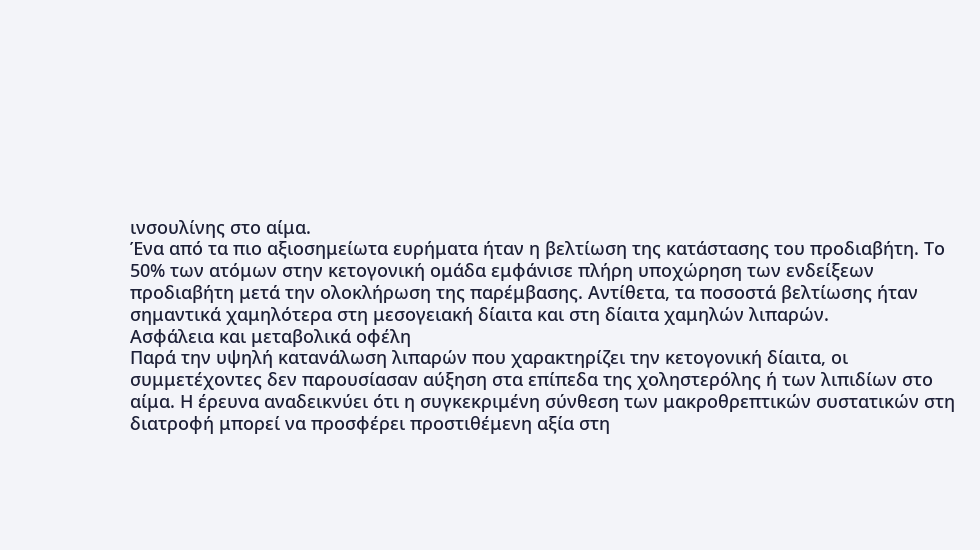ινσουλίνης στο αίμα.
Ένα από τα πιο αξιοσημείωτα ευρήματα ήταν η βελτίωση της κατάστασης του προδιαβήτη. Το 50% των ατόμων στην κετογονική ομάδα εμφάνισε πλήρη υποχώρηση των ενδείξεων προδιαβήτη μετά την ολοκλήρωση της παρέμβασης. Αντίθετα, τα ποσοστά βελτίωσης ήταν σημαντικά χαμηλότερα στη μεσογειακή δίαιτα και στη δίαιτα χαμηλών λιπαρών.
Ασφάλεια και μεταβολικά οφέλη
Παρά την υψηλή κατανάλωση λιπαρών που χαρακτηρίζει την κετογονική δίαιτα, οι συμμετέχοντες δεν παρουσίασαν αύξηση στα επίπεδα της χοληστερόλης ή των λιπιδίων στο αίμα. Η έρευνα αναδεικνύει ότι η συγκεκριμένη σύνθεση των μακροθρεπτικών συστατικών στη διατροφή μπορεί να προσφέρει προστιθέμενη αξία στη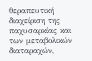θεραπευτική διαχείριση της παχυσαρκίας και των μεταβολικών διαταραχών,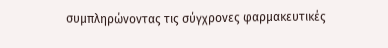συμπληρώνοντας τις σύγχρονες φαρμακευτικές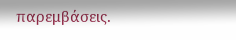παρεμβάσεις.